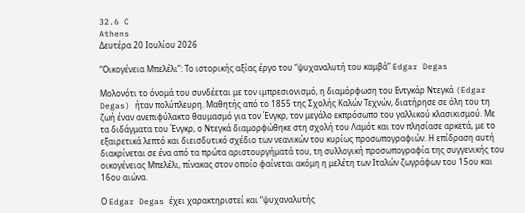32.6 C
Athens
Δευτέρα 20 Ιουλίου 2026

“Οικογένεια Μπελέλι”: Το ιστορικής αξίας έργο του “ψυχαναλυτή του καμβά” Edgar Degas

Μολονότι το όνομά του συνδέεται με τον ιμπρεσιονισμό, η διαμόρφωση του Εντγκάρ Ντεγκά (Edgar Degas) ήταν πολύπλευρη. Μαθητής από το 1855 της Σχολής Καλών Τεχνών, διατήρησε σε όλη του τη ζωή έναν ανεπιφύλακτο θαυμασμό για τον Ένγκρ, τον μεγάλο εκπρόσωπο του γαλλικού κλασικισμού. Με τα διδάγματα του Ένγκρ, ο Ντεγκά διαμορφώθηκε στη σχολή του Λαμότ και τον πλησίασε αρκετά, με το εξαιρετικά λεπτό και διεισδυτικό σχέδιο των νεανικών του κυρίως προσωπογραφιών. Η επίδραση αυτή διακρίνεται σε ένα από τα πρώτα αριστουργήματά του, τη συλλογική προσωπογραφία της συγγενικής του οικογένειας Μπελέλι, πίνακας στον οποίο φαίνεται ακόμη η μελέτη των Ιταλών ζωγράφων του 15ου και 16ου αιώνα.

Ο Edgar Degas έχει χαρακτηριστεί και “ψυχαναλυτής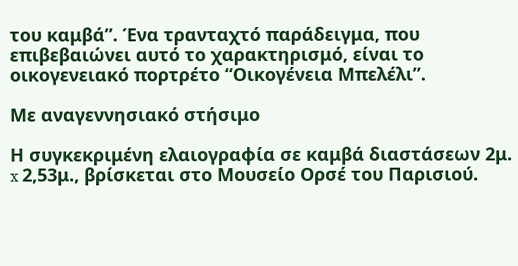του καμβά”. Ένα τρανταχτό παράδειγμα, που επιβεβαιώνει αυτό το χαρακτηρισμό, είναι το οικογενειακό πορτρέτο “Οικογένεια Μπελέλι”.

Με αναγεννησιακό στήσιμο

Η συγκεκριμένη ελαιογραφία σε καμβά διαστάσεων 2μ. x 2,53μ., βρίσκεται στο Μουσείο Ορσέ του Παρισιού.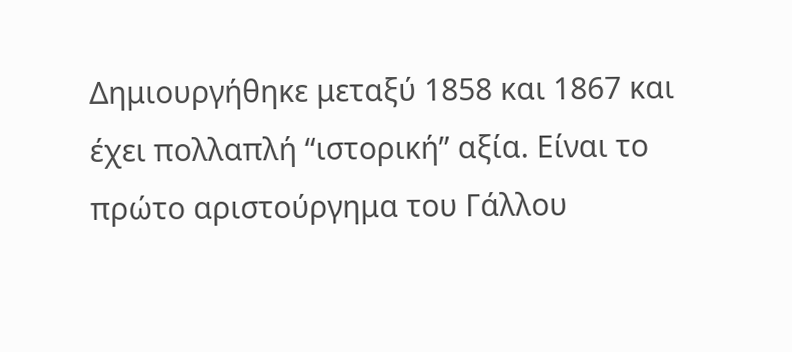Δημιουργήθηκε μεταξύ 1858 και 1867 και έχει πολλαπλή “ιστορική” αξία. Είναι το πρώτο αριστούργημα του Γάλλου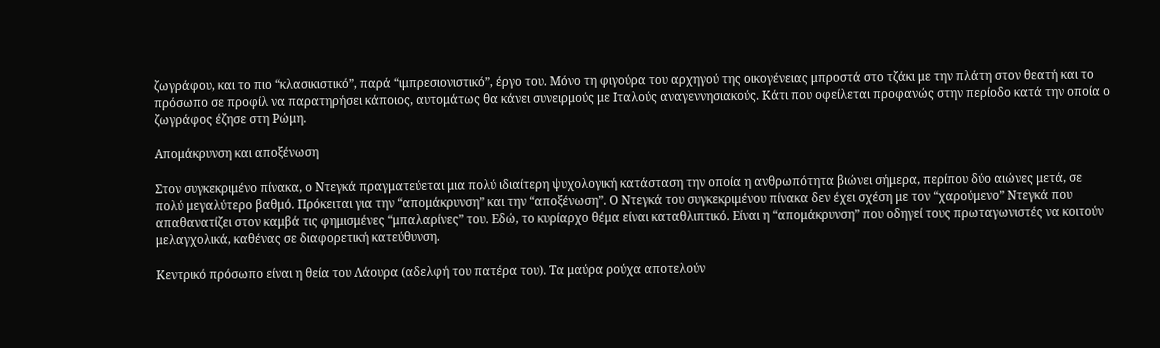ζωγράφου, και το πιο “κλασικιστικό”, παρά “ιμπρεσιονιστικό”, έργο του. Μόνο τη φιγούρα του αρχηγού της οικογένειας μπροστά στο τζάκι με την πλάτη στον θεατή και το πρόσωπο σε προφίλ να παρατηρήσει κάποιος, αυτομάτως θα κάνει συνειρμούς με Ιταλούς αναγεννησιακούς. Κάτι που οφείλεται προφανώς στην περίοδο κατά την οποία ο ζωγράφος έζησε στη Ρώμη.

Απομάκρυνση και αποξένωση

Στον συγκεκριμένο πίνακα, ο Ντεγκά πραγματεύεται μια πολύ ιδιαίτερη ψυχολογική κατάσταση την οποία η ανθρωπότητα βιώνει σήμερα, περίπου δύο αιώνες μετά, σε πολύ μεγαλύτερο βαθμό. Πρόκειται για την “απομάκρυνση” και την “αποξένωση”. Ο Ντεγκά του συγκεκριμένου πίνακα δεν έχει σχέση με τον “χαρούμενο” Ντεγκά που απαθανατίζει στον καμβά τις φημισμένες “μπαλαρίνες” του. Εδώ, το κυρίαρχο θέμα είναι καταθλιπτικό. Είναι η “απομάκρυνση” που οδηγεί τους πρωταγωνιστές να κοιτούν μελαγχολικά, καθένας σε διαφορετική κατεύθυνση.

Κεντρικό πρόσωπο είναι η θεία του Λάουρα (αδελφή του πατέρα του). Τα μαύρα ρούχα αποτελούν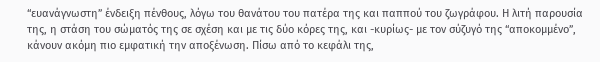“ευανάγνωστη” ένδειξη πένθους, λόγω του θανάτου του πατέρα της και παππού του ζωγράφου. Η λιτή παρουσία της, η στάση του σώματός της σε σχέση και με τις δύο κόρες της, και -κυρίως- με τον σύζυγό της “αποκομμένο”, κάνουν ακόμη πιο εμφατική την αποξένωση. Πίσω από το κεφάλι της,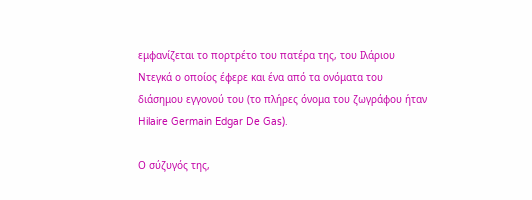εμφανίζεται το πορτρέτο του πατέρα της, του Ιλάριου Ντεγκά ο οποίος έφερε και ένα από τα ονόματα του διάσημου εγγονού του (το πλήρες όνομα του ζωγράφου ήταν Hilaire Germain Edgar De Gas).

Ο σύζυγός της,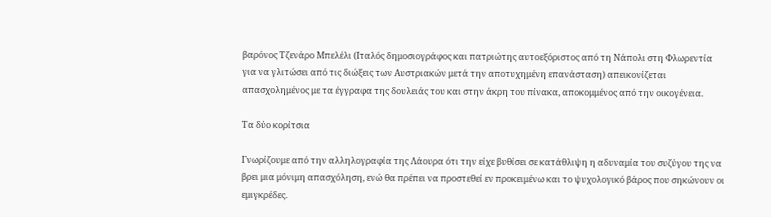βαρόνος Τζενάρο Μπελέλι (Ιταλός δημοσιογράφος και πατριώτης αυτοεξόριστος από τη Νάπολι στη Φλωρεντία για να γλιτώσει από τις διώξεις των Αυστριακών μετά την αποτυχημένη επανάσταση) απεικονίζεται απασχολημένος με τα έγγραφα της δουλειάς του και στην άκρη του πίνακα, αποκομμένος από την οικογένεια.

Τα δύο κορίτσια

Γνωρίζουμε από την αλληλογραφία της Λάουρα ότι την είχε βυθίσει σε κατάθλιψη η αδυναμία του συζύγου της να βρει μια μόνιμη απασχόληση, ενώ θα πρέπει να προστεθεί εν προκειμένω και το ψυχολογικό βάρος που σηκώνουν οι εμιγκρέδες.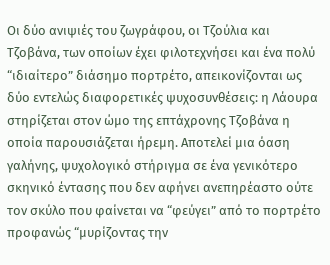Οι δύο ανιψιές του ζωγράφου, οι Τζούλια και Τζοβάνα, των οποίων έχει φιλοτεχνήσει και ένα πολύ “ιδιαίτερο” διάσημο πορτρέτο, απεικονίζονται ως δύο εντελώς διαφορετικές ψυχοσυνθέσεις: η Λάουρα στηρίζεται στον ώμο της επτάχρονης Τζοβάνα η οποία παρουσιάζεται ήρεμη. Αποτελεί μια όαση γαλήνης, ψυχολογικό στήριγμα σε ένα γενικότερο σκηνικό έντασης που δεν αφήνει ανεπηρέαστο ούτε τον σκύλο που φαίνεται να “φεύγει” από το πορτρέτο προφανώς “μυρίζοντας την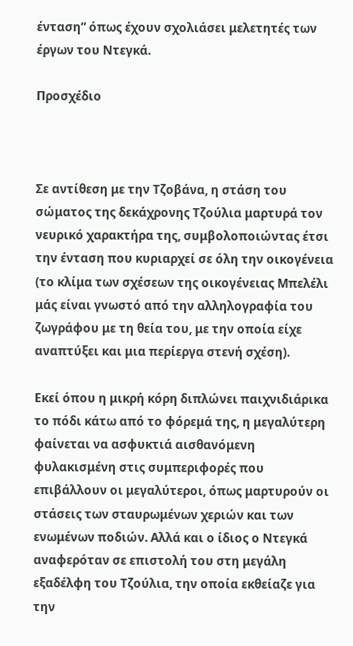ένταση” όπως έχουν σχολιάσει μελετητές των έργων του Ντεγκά.

Προσχέδιο



Σε αντίθεση με την Τζοβάνα, η στάση του σώματος της δεκάχρονης Τζούλια μαρτυρά τον νευρικό χαρακτήρα της, συμβολοποιώντας έτσι την ένταση που κυριαρχεί σε όλη την οικογένεια (το κλίμα των σχέσεων της οικογένειας Μπελέλι μάς είναι γνωστό από την αλληλογραφία του ζωγράφου με τη θεία του, με την οποία είχε αναπτύξει και μια περίεργα στενή σχέση).

Εκεί όπου η μικρή κόρη διπλώνει παιχνιδιάρικα το πόδι κάτω από το φόρεμά της, η μεγαλύτερη φαίνεται να ασφυκτιά αισθανόμενη φυλακισμένη στις συμπεριφορές που επιβάλλουν οι μεγαλύτεροι, όπως μαρτυρούν οι στάσεις των σταυρωμένων χεριών και των ενωμένων ποδιών. Αλλά και ο ίδιος ο Ντεγκά αναφερόταν σε επιστολή του στη μεγάλη εξαδέλφη του Τζούλια, την οποία εκθείαζε για την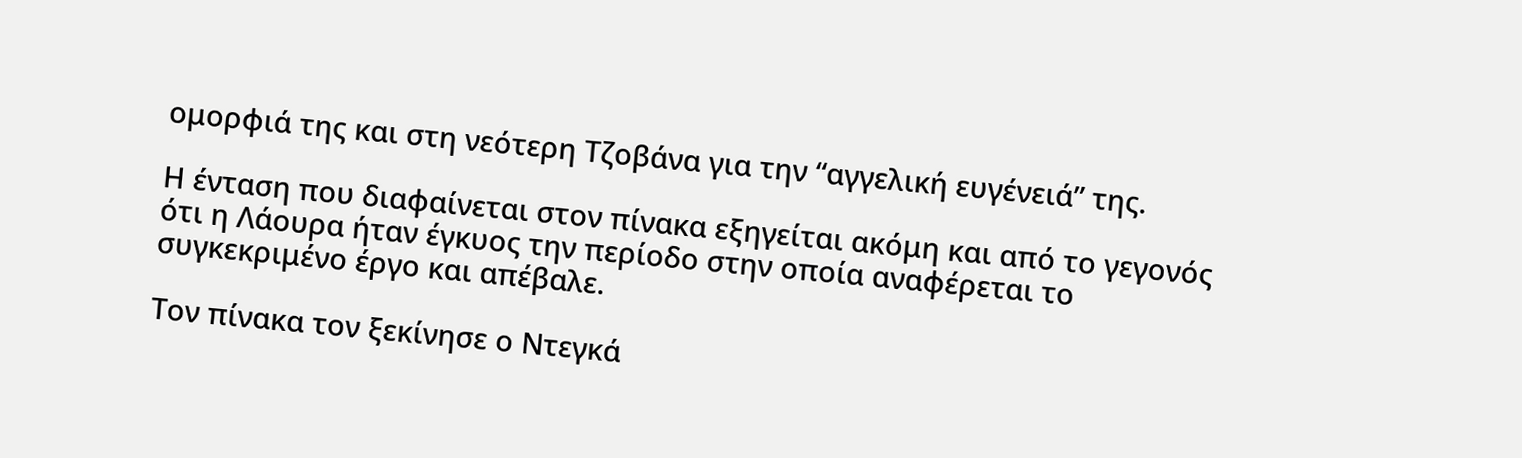ομορφιά της και στη νεότερη Τζοβάνα για την “αγγελική ευγένειά” της.

Η ένταση που διαφαίνεται στον πίνακα εξηγείται ακόμη και από το γεγονός ότι η Λάουρα ήταν έγκυος την περίοδο στην οποία αναφέρεται το συγκεκριμένο έργο και απέβαλε.

Τον πίνακα τον ξεκίνησε ο Ντεγκά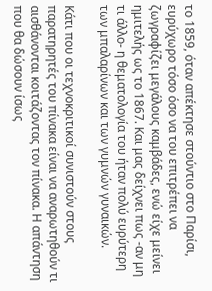το 1859, όταν απέκτησε στούντιο στο Παρίσι, ευρύχωρο τόσο όσο να του επιτρέπει να ζωγραφίζει μεγάλους καμβάδες, ενώ είχε μείνει ημιτελής ως το 1867. Και μας δείχνει πως -αν μη τι άλλο- η θεματολογία του ήταν πολύ ευρύτερη των μπαλαρίνων και των γυμνών γυναικών.

Κάτι που οι τεχνοκριτικοί συνιστούν στους παρατηρητές του πίνακα είναι να αναρωτηθούν τι αισθάνονται κοιτάζοντας τον πίνακα. Η απάντηση που θα δώσουν ίσως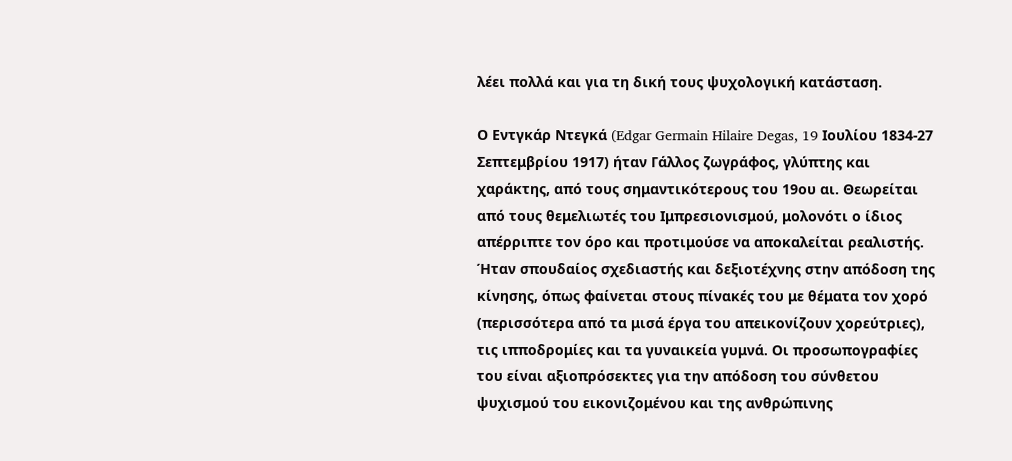λέει πολλά και για τη δική τους ψυχολογική κατάσταση.

Ο Εντγκάρ Ντεγκά (Edgar Germain Hilaire Degas, 19 Ιουλίου 1834-27 Σεπτεμβρίου 1917) ήταν Γάλλος ζωγράφος, γλύπτης και χαράκτης, από τους σημαντικότερους του 19ου αι. Θεωρείται από τους θεμελιωτές του Ιμπρεσιονισμού, μολονότι ο ίδιος απέρριπτε τον όρο και προτιμούσε να αποκαλείται ρεαλιστής. Ήταν σπουδαίος σχεδιαστής και δεξιοτέχνης στην απόδοση της κίνησης, όπως φαίνεται στους πίνακές του με θέματα τον χορό (περισσότερα από τα μισά έργα του απεικονίζουν χορεύτριες), τις ιπποδρομίες και τα γυναικεία γυμνά. Οι προσωπογραφίες του είναι αξιοπρόσεκτες για την απόδοση του σύνθετου ψυχισμού του εικονιζομένου και της ανθρώπινης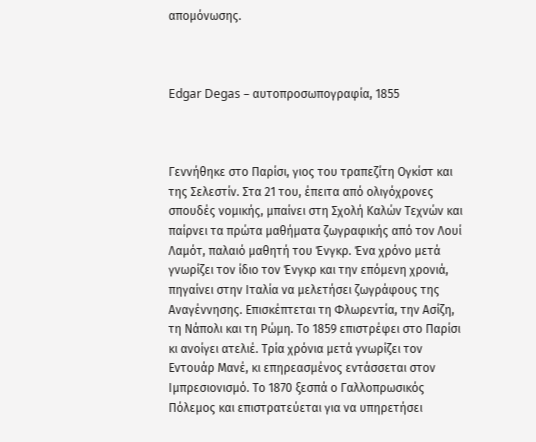απομόνωσης.



Edgar Degas – αυτοπροσωπογραφία, 1855



Γεννήθηκε στο Παρίσι, γιος του τραπεζίτη Ογκίστ και της Σελεστίν. Στα 21 του, έπειτα από ολιγόχρονες σπουδές νομικής, μπαίνει στη Σχολή Καλών Τεχνών και παίρνει τα πρώτα μαθήματα ζωγραφικής από τον Λουί Λαμότ, παλαιό μαθητή του Ένγκρ. Ένα χρόνο μετά γνωρίζει τον ίδιο τον Ένγκρ και την επόμενη χρονιά, πηγαίνει στην Ιταλία να μελετήσει ζωγράφους της Αναγέννησης. Επισκέπτεται τη Φλωρεντία, την Ασίζη, τη Νάπολι και τη Ρώμη. Το 1859 επιστρέφει στο Παρίσι κι ανοίγει ατελιέ. Τρία χρόνια μετά γνωρίζει τον Εντουάρ Μανέ, κι επηρεασμένος εντάσσεται στον Ιμπρεσιονισμό. Το 1870 ξεσπά ο Γαλλοπρωσικός Πόλεμος και επιστρατεύεται για να υπηρετήσει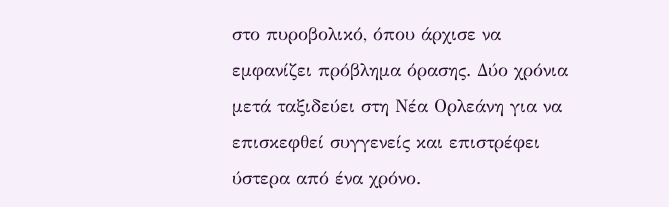στο πυροβολικό, όπου άρχισε να εμφανίζει πρόβλημα όρασης. Δύο χρόνια μετά ταξιδεύει στη Νέα Ορλεάνη για να επισκεφθεί συγγενείς και επιστρέφει ύστερα από ένα χρόνο.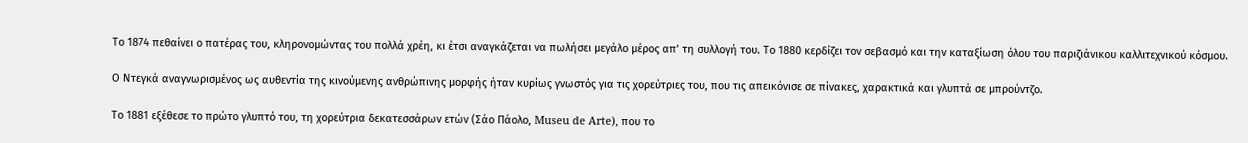Το 1874 πεθαίνει ο πατέρας του, κληρονομώντας του πολλά χρέη, κι έτσι αναγκάζεται να πωλήσει μεγάλο μέρος απ’ τη συλλογή του. Το 1880 κερδίζει τον σεβασμό και την καταξίωση όλου του παριζιάνικου καλλιτεχνικού κόσμου.

Ο Ντεγκά αναγνωρισμένος ως αυθεντία της κινούμενης ανθρώπινης μορφής ήταν κυρίως γνωστός για τις χορεύτριες του, που τις απεικόνισε σε πίνακες, χαρακτικά και γλυπτά σε μπρούντζο.

Το 1881 εξέθεσε το πρώτο γλυπτό του, τη χορεύτρια δεκατεσσάρων ετών (Σάο Πάολο, Museu de Arte), που το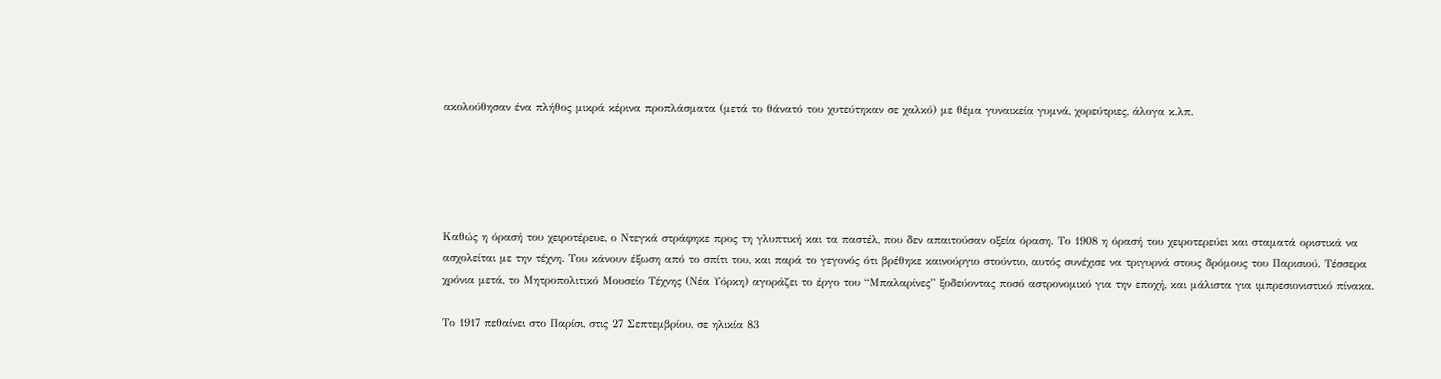ακολούθησαν ένα πλήθος μικρά κέρινα προπλάσματα (μετά το θάνατό του χυτεύτηκαν σε χαλκό) με θέμα γυναικεία γυμνά, χορεύτριες, άλογα κ.λπ.





Καθώς η όρασή του χειροτέρευε, ο Ντεγκά στράφηκε προς τη γλυπτική και τα παστέλ, που δεν απαιτούσαν οξεία όραση. Το 1908 η όρασή του χειροτερεύει και σταματά οριστικά να ασχολείται με την τέχνη. Του κάνουν έξωση από το σπίτι του, και παρά το γεγονός ότι βρέθηκε καινούργιο στούντιο, αυτός συνέχισε να τριγυρνά στους δρόμους του Παρισιού. Τέσσερα χρόνια μετά, το Μητροπολιτικό Μουσείο Τέχνης (Νέα Υόρκη) αγοράζει το έργο του “Μπαλαρίνες” ξοδεύοντας ποσό αστρονομικό για την εποχή, και μάλιστα για ιμπρεσιονιστικό πίνακα.

Το 1917 πεθαίνει στο Παρίσι, στις 27 Σεπτεμβρίου, σε ηλικία 83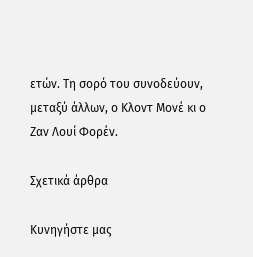ετών. Τη σορό του συνοδεύουν, μεταξύ άλλων, ο Κλοντ Μονέ κι ο Ζαν Λουί Φορέν.

Σχετικά άρθρα

Κυνηγήστε μας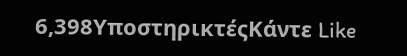6,398ΥποστηρικτέςΚάντε Like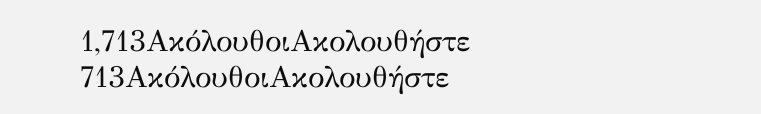1,713ΑκόλουθοιΑκολουθήστε
713ΑκόλουθοιΑκολουθήστε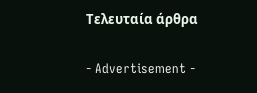Τελευταία άρθρα

- Advertisement -